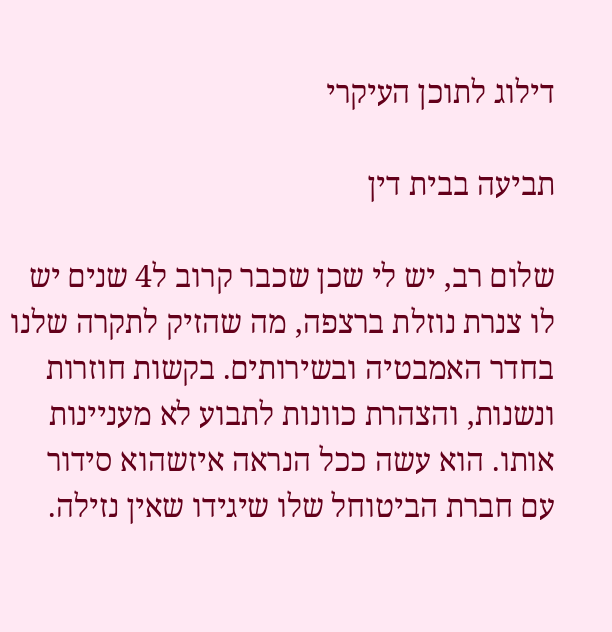דילוג לתוכן העיקרי

תביעה בבית דין

שלום רב, יש לי שכן שכבר קרוב ל4 שנים יש לו צנרת נוזלת ברצפה, מה שהזיק לתקרה שלנו בחדר האמבטיה ובשירותים. בקשות חוזרות ונשנות, והצהרת כוונות לתבוע לא מעניינות אותו. הוא עשה ככל הנראה איזשהוא סידור עם חברת הביטוחל שלו שיגידו שאין נזילה.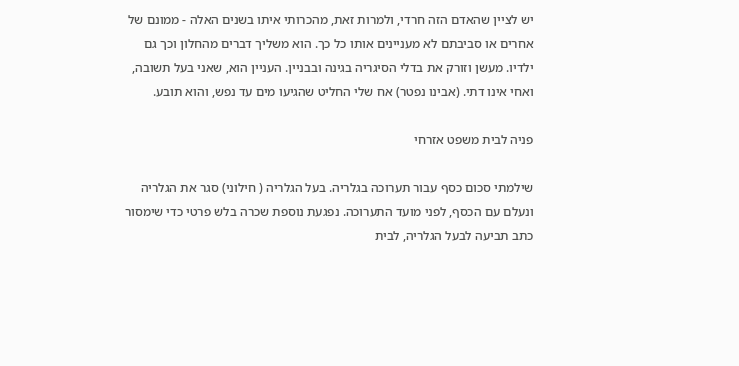יש לציין שהאדם הזה חרדי, ולמרות זאת, מהכרותי איתו בשנים האלה - ממונם של אחרים או סביבתם לא מעניינים אותו כל כך. הוא משליך דברים מהחלון וכך גם ילדיו. מעשן וזורק את בדלי הסיגריה בגינה ובבניין. העניין הוא, שאני בעל תשובה, ואחי אינו דתי. (אבינו נפטר) אח שלי החליט שהגיעו מים עד נפש, והוא תובע.

פניה לבית משפט אזרחי

שילמתי סכום כסף עבור תערוכה בגלריה. בעל הגלריה ( חילוני) סגר את הגלריה ונעלם עם הכסף, לפני מועד התערוכה. נפגעת נוספת שכרה בלש פרטי כדי שימסור כתב תביעה לבעל הגלריה, לבית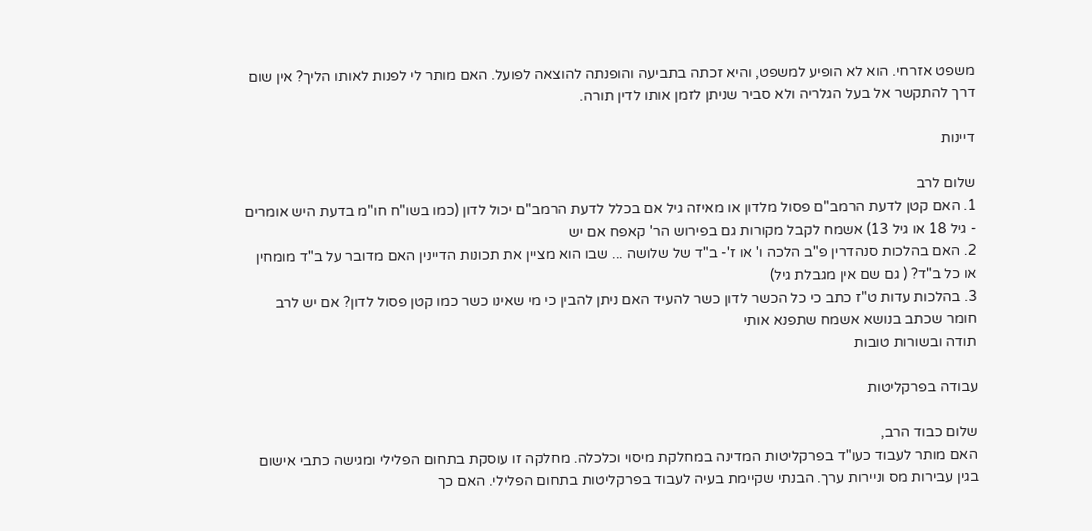משפט אזרחי. הוא לא הופיע למשפט, והיא זכתה בתביעה והופנתה להוצאה לפועל. האם מותר לי לפנות לאותו הליך? אין שום דרך להתקשר אל בעל הגלריה ולא סביר שניתן לזמן אותו לדין תורה.

דיינות

שלום לרב
1. האם קטן לדעת הרמב"ם פסול מלדון או מאיזה גיל אם בכלל לדעת הרמב"ם יכול לדון (כמו בשו"ח חו"מ בדעת היש אומרים - גיל 18 או גיל 13) אשמח לקבל מקורות גם בפירוש הר' קאפח אם יש
2. האם בהלכות סנהדרין פ"ב הלכה ו' או ז'- ב"ד של שלושה ... שבו הוא מציין את תכונות הדיינין האם מדובר על ב"ד מומחין או כל ב"ד? ( גם שם אין מגבלת גיל)
3. בהלכות עדות ט"ז כתב כי כל הכשר לדון כשר להעיד האם ניתן להבין כי מי שאינו כשר כמו קטן פסול לדון? אם יש לרב חומר שכתב בנושא אשמח שתפנא אותי
תודה ובשורות טובות

עבודה בפרקליטות

שלום כבוד הרב,
האם מותר לעבוד כעו"ד בפרקליטות המדינה במחלקת מיסוי וכלכלה. מחלקה זו עוסקת בתחום הפלילי ומגישה כתבי אישום בגין עבירות מס וניירות ערך. הבנתי שקיימת בעיה לעבוד בפרקליטות בתחום הפלילי. האם כך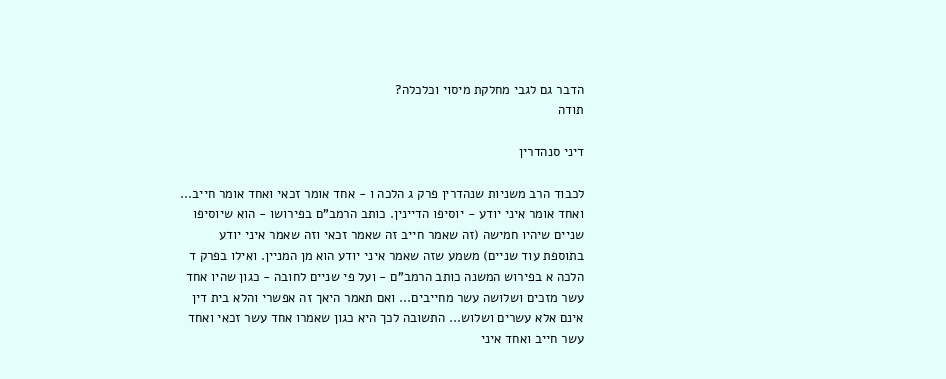הדבר גם לגבי מחלקת מיסוי וכלכלה?
תודה

דיני סנהדרין

לכבוד הרב משניות שנהדרין פרק ג הלכה ו - אחד אומר זכאי ואחד אומר חייב... ואחד אומר איני יודע - יוסיפו הדיינין. כותב הרמב"ם בפירושו - הוא שיוסיפו שניים שיהיו חמישה (זה שאמר חייב זה שאמר זכאי וזה שאמר איני יודע בתוספת עוד שניים) משמע שזה שאמר איני יודע הוא מן המניין. ואילו בפרק ד הלכה א בפירוש המשנה כותב הרמב"ם - ועל פי שניים לחובה - כגון שהיו אחד עשר מזכים ושלושה עשר מחייבים... ואם תאמר היאך זה אפשרי והלא בית דין אינם אלא עשרים ושלוש... התשובה לכך היא כגון שאמרו אחד עשר זכאי ואחד עשר חייב ואחד איני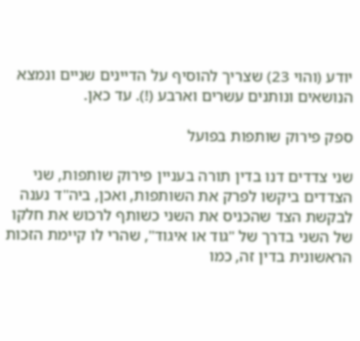יודע (והוי 23) שצריך להוסיף על הדיינים שניים ונמצא הנושאים ונותנים עשרים וארבע (!). עד כאן.

ספק פירוק שותפות בפועל

שני צדדים דנו בדין תורה בעניין פירוק שותפות, שני הצדדים ביקשו לפרק את השותפות, ואכן, ביה"ד נענה לבקשת הצד שהכניס את השני כשותף לרכוש את חלקו של השני בדרך של "גוד או איגוד", שהרי לו קיימת הזכות הראשונית בדין זה, כמו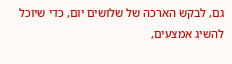גם, לבקש הארכה של שלושים יום, כדי שיוכל להשיג אמצעים,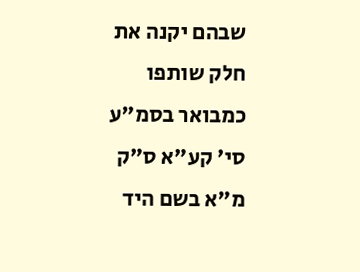שבהם יקנה את חלק שותפו כמבואר בסמ"ע סי' קע"א ס"ק מ"א בשם היד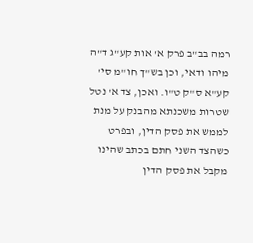רמה בב"ב פרק א' אות קע"ג ד"ה מיהו ודאי, וכן בש"ך חו"מ סי' קע"א ס"ק ט"ו. ואכן, צד א' נטל שטרות משכנתא מהבנק על מנת לממש את פסק הדין, ובפרט כשהצד השני חתם בכתב שהינו מקבל את פסק הדין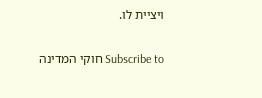ויציית לו.

Subscribe to חוקי המדינה